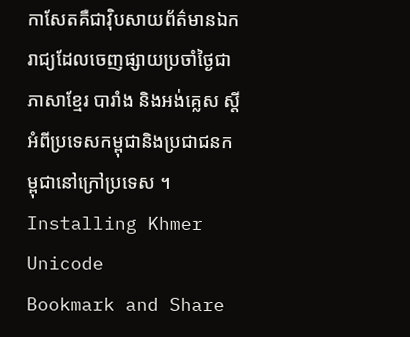កាសែតគឺជាវ៉ិបសាយព័ត៌មានឯករាជ្យដែលចេញផ្សាយប្រចាំថ្ងៃជាភាសាខ្មែរ បារាំង និងអង់គ្លេស ស្តីអំពីប្រទេសកម្ពុជានិងប្រជាជនកម្ពុជានៅក្រៅប្រទេស ។
Installing Khmer Unicode
Bookmark and Share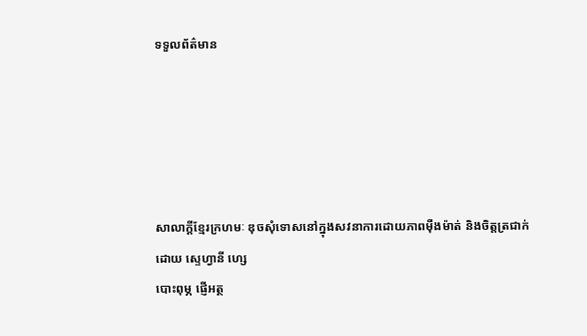ទទួលព័ត៌មាន





សាលាក្តីខ្មែរក្រហមៈ ឌុចសុំទោសនៅក្នុងសវនាការដោយភាពម៉ឺងម៉ាត់ និងចិត្តត្រជាក់
ដោយ ស្ទេហ្វានី ហ្សេ
បោះពុម្ភ ផ្ញើអត្ថ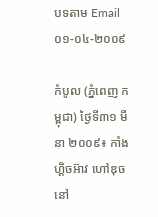បទតាម Email
០១-០៤-២០០៩

កំបូល (ភ្នំពេញ កម្ពុជា) ថ្ងៃទី៣១ មីនា ២០០៩៖ កាំង ហ្គិចអ៊ាវ ហៅឌុច នៅ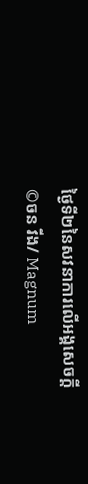ថ្ងៃទី២នៃសវនាការលើអង្គសេចក្តី
©ចន វីង/ Magnum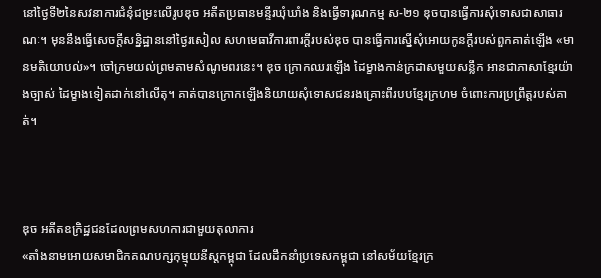នៅថ្ងៃទី២នៃសវនាការជំនុំជម្រះលើរូបឌុច អតីតប្រធានមន្ទីរឃុំឃាំង និងធ្វើទារុណកម្ម ស-២១ ឌុចបានធ្វើការសុំទោសជាសាធារណៈ។ មុននឹងធ្វើសេចក្តីសន្និដ្ឋាននៅថ្ងៃរសៀល សហមេធាវីការពារក្តីរបស់ឌុច បានធ្វើការស្នើសុំអោយកូនក្តីរបស់ពួកគាត់ឡើង «មានមតិយោបល់»។ ចៅក្រមយល់ព្រមតាមសំណូមពរនេះ។ ឌុច ក្រោកឈរឡើង ដៃម្ខាងកាន់ក្រដាសមួយសន្លឹក អានជាភាសាខ្មែរយ៉ាងច្បាស់ ដៃម្ខាងទៀតដាក់នៅលើតុ។ គាត់បានក្រោកឡើងនិយាយសុំទោសជនរងគ្រោះពីរបបខ្មែរក្រហម ចំពោះការប្រព្រឹត្តរបស់គាត់។



ឌុច អតីតឧក្រិដ្ឋជនដែលព្រមសហការជាមួយតុលាការ
«តាំងនាមអោយសមាជិកគណបក្សកុម្មុយនីស្តកម្ពុជា ដែលដឹកនាំប្រទេសកម្ពុជា នៅសម័យខ្មែរក្រ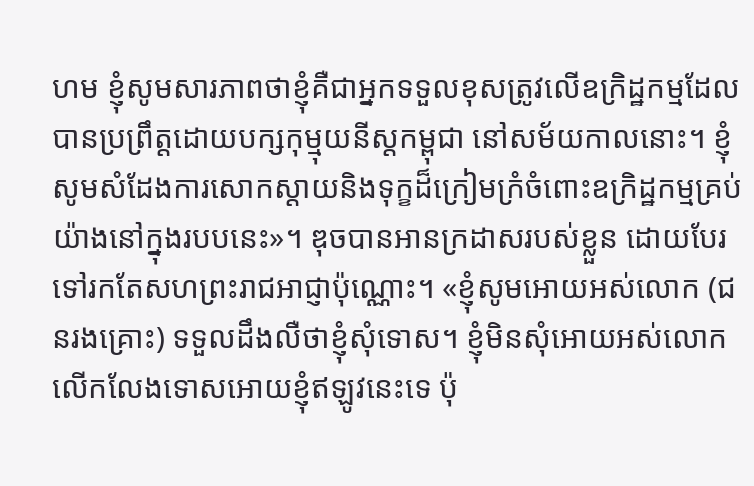ហម ខ្ញុំសូមសារភាពថាខ្ញុំគឺជាអ្នកទទួលខុសត្រូវលើឧក្រិដ្ឋកម្មដែលបានប្រព្រឹត្តដោយបក្សកុម្មុយនីស្តកម្ពុជា នៅសម័យកាលនោះ។ ខ្ញុំសូមសំដែងការសោកស្តាយនិងទុក្ខដ៏ក្រៀមក្រំចំពោះឧក្រិដ្ឋកម្មគ្រប់យ៉ាងនៅក្នុងរបបនេះ»។ ឌុចបានអានក្រដាសរបស់ខ្លួន ដោយបែរទៅរកតែសហព្រះរាជអាជ្ញាប៉ុណ្ណោះ។ «ខ្ញុំសូមអោយអស់លោក (ជនរងគ្រោះ) ទទួលដឹងលឺថាខ្ញុំសុំទោស។ ខ្ញុំមិនសុំអោយអស់លោកលើកលែងទោសអោយខ្ញុំឥឡូវនេះទេ ប៉ុ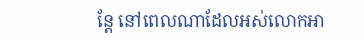ន្តែ នៅពេលណាដែលអស់លោកអា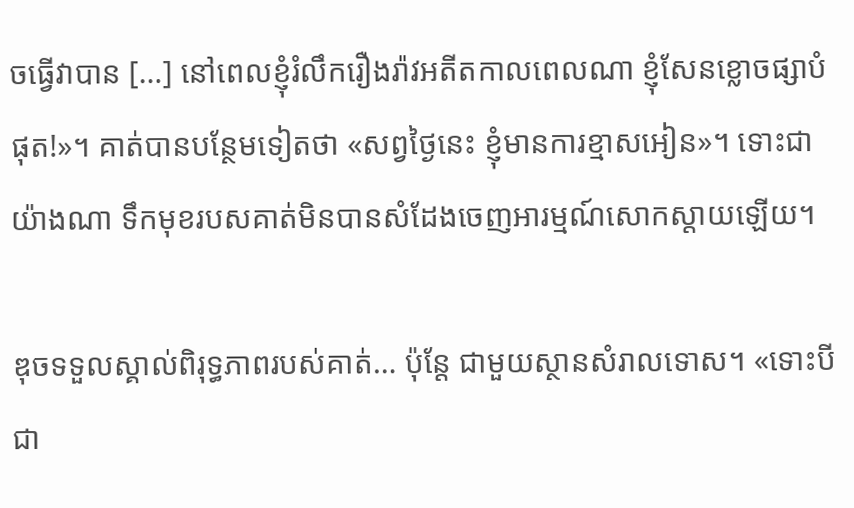ចធ្វើវាបាន […] នៅពេលខ្ញុំរំលឹករឿងរ៉ាវអតីតកាលពេលណា ខ្ញុំសែនខ្លោចផ្សាបំផុត!»។ គាត់បានបន្ថែមទៀតថា «សព្វថ្ងៃនេះ ខ្ញុំមានការខ្មាសអៀន»។ ទោះជាយ៉ាងណា ទឹកមុខរបសគាត់មិនបានសំដែងចេញអារម្មណ៍សោកស្តាយឡើយ។

ឌុចទទួលស្គាល់ពិរុទ្ធភាពរបស់គាត់… ប៉ុន្តែ ជាមួយស្ថានសំរាលទោស។ «ទោះបីជា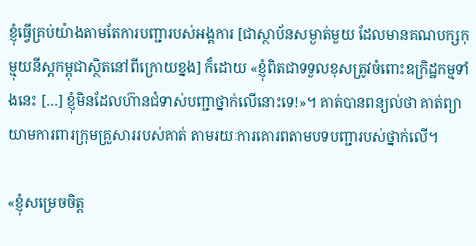ខ្ញុំធ្វើគ្រប់យ៉ាងតាមតែការបញ្ជារបស់អង្គការ [ជាស្ថាប័នសម្ងាត់មួយ ដែលមានគណបក្សកុម្មុយនីស្តកម្ពុជាស្ថិតនៅពីក្រោយខ្នង] ក៏ដោយ «ខ្ញុំពិតជាទទួលខុសត្រូវចំពោះឧក្រិដ្ឋកម្មទាំងនេះ […] ខ្ញុំមិនដែលហ៊ានជំទាស់បញ្ជាថ្នាក់លើនោះទេ!»។ គាត់បានពន្យល់ថា គាត់ព្យាយាមការពារក្រុមគ្រួសាររបស់គាត់ តាមរយៈការគោរពតាមបទបញ្ជារបស់ថ្នាក់លើ។

«ខ្ញុំសម្រេចចិត្ត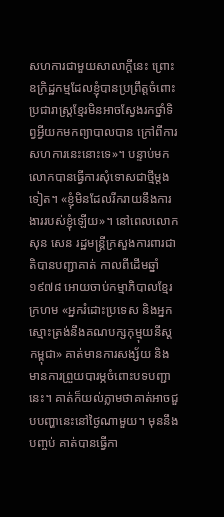សហការជាមួយសាលាក្តីនេះ ព្រោះឧក្រិដ្ឋកម្មដែលខ្ញុំបានប្រព្រឹត្តចំពោះប្រជារាស្រ្តខ្មែរមិនអាចស្វែងរកថ្នាំទិព្វអ្វីយកមកព្យាបាលបាន ក្រៅពីការសហការនេះនោះទេ»។ បន្ទាប់មក លោកបានធ្វើការសុំទោសជាថ្មីម្តងទៀត។ «ខ្ញុំមិនដែលរីករាយនឹងការងាររបស់ខ្ញុំឡើយ»។ នៅពេលលោកសុន សេន រដ្ឋមន្រ្តីក្រសួងការពារជាតិបានបញ្ជាគាត់ កាលពីដើមឆ្នាំ១៩៧៨ អោយចាប់កម្មាភិបាលខ្មែរក្រហម «អ្នករំដោះប្រទេស និងអ្នកស្មោះត្រង់នឹងគណបក្សកុម្មុយនីស្តកម្ពុជា» គាត់មានការសង្ស័យ និងមានការព្រួយបារម្ភចំពោះបទបញ្ជានេះ។ គាត់ក៏យល់ភ្លាមថាគាត់អាចជួបបញ្ហានេះនៅថ្ងៃណាមួយ។ មុននឹងបញ្ចប់ គាត់បានធ្វើកា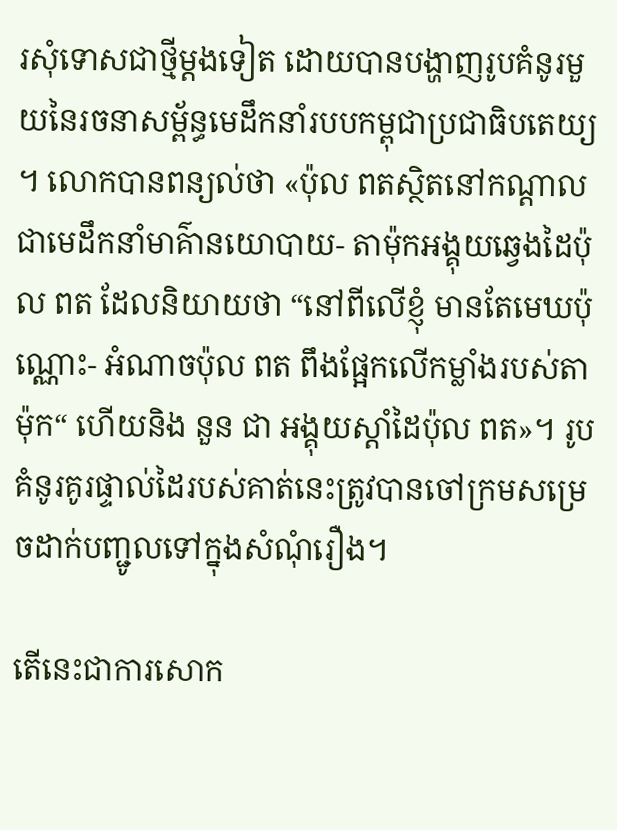រសុំទោសជាថ្មីម្តងទៀត ដោយបានបង្ហាញរូបគំនូរមួយនៃរចនាសម្ព័ន្ធមេដឹកនាំរបបកម្ពុជាប្រជាធិបតេយ្យ។ លោកបានពន្យល់ថា «ប៉ុល ពតស្ថិតនៅកណ្តាល ជាមេដឹកនាំមាគ៌ានយោបាយ- តាម៉ុកអង្គុយឆ្វេងដៃប៉ុល ពត ដែលនិយាយថា “នៅពីលើខ្ញុំ មានតែមេឃប៉ុណ្ណោះ- អំណាចប៉ុល ពត ពឹងផ្អែកលើកម្លាំងរបស់តាម៉ុក“ ហើយនិង នួន ជា អង្គុយស្តាំដៃប៉ុល ពត»។ រូបគំនូរគូរផ្ទាល់ដៃរបស់គាត់នេះត្រូវបានចៅក្រមសម្រេចដាក់បញ្ជូលទៅក្នុងសំណុំរឿង។

តើនេះជាការសោក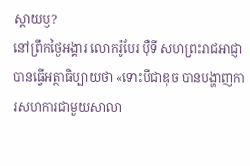ស្តាយឫ?
នៅព្រឹកថ្ងៃអង្គារ លោករ៉ូបែរ ប៉ឺទី សហព្រះរាជអាជ្ញាបានធ្វើអត្ថាធិប្បាយថា «ទោះបីជាឌុច បានបង្ហាញការសហការជាមួយសាលា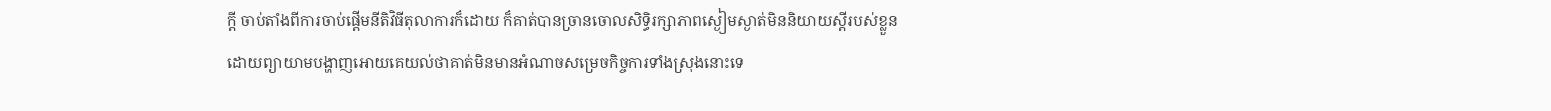ក្តី ចាប់តាំងពីការចាប់ផ្តើមនីតិវិធីតុលាការក៏ដោយ ក៏គាត់បានច្រានចោលសិទ្ធិរក្សាភាពស្ងៀមស្ងាត់មិននិយាយស្តីរបស់ខ្លួន ដោយព្យាយាមបង្ហាញអោយគេយល់ថាគាត់មិនមានអំណាចសម្រេចកិច្ចការទាំងស្រុងនោះទេ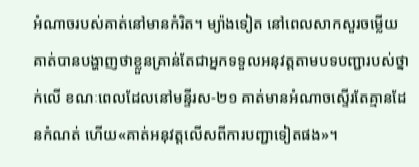អំណាចរបស់គាត់នៅមានកំរិត។ ម្យ៉ាងទៀត នៅពេលសាកសួរចម្លើយ គាត់បានបង្ហាញថាខ្លួនគ្រាន់តែជាអ្នកទទួលអនុវត្តតាមបទបញ្ជារបស់ថ្នាក់លើ ខណៈពេលដែលនៅមន្ទីរស-២១ គាត់មានអំណាចស្ទើរតែគ្មានដែនកំណត់ ហើយ«គាត់អនុវត្តលើសពីការបញ្ជាទៀតផង»។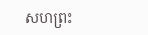សហព្រះ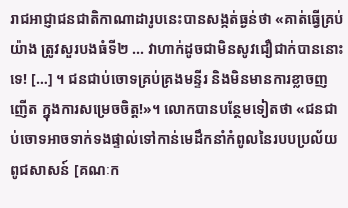រាជអាជ្ញាជនជាតិកាណាដារូបនេះបានសង្កត់ធ្ងន់ថា «គាត់ធ្វើគ្រប់យ៉ាង ត្រូវសួរបងធំទី២ ... វាហាក់ដូចជាមិនសូវជឿជាក់បាននោះទេ! […] ។ ជនជាប់ចោទគ្រប់គ្រងមន្ទីរ និងមិនមានការខ្លាចញញើត ក្នុងការសម្រេចចិត្ត!»។ លោកបានបន្ថែមទៀតថា «ជនជាប់ចោទអាចទាក់ទងផ្ទាល់ទៅកាន់មេដឹកនាំកំពូលនៃរបបប្រល័យពូជសាសន៍ [គណៈក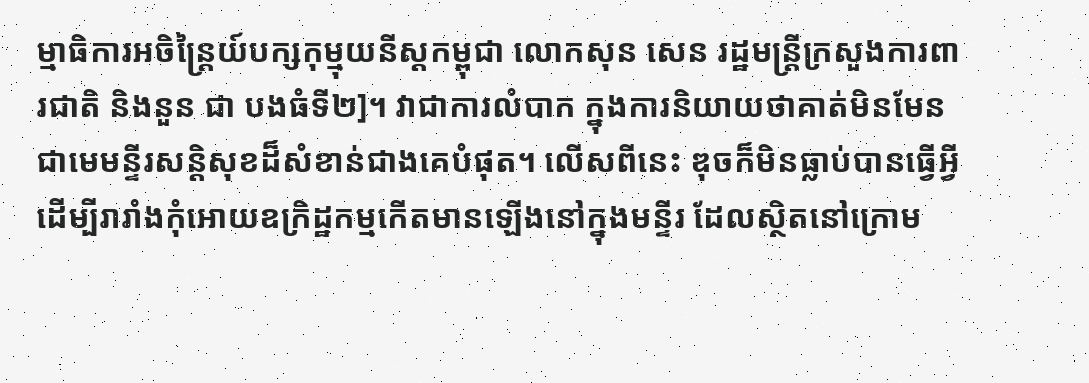ម្មាធិការអចិន្រ្តៃយ៍បក្សកុម្មុយនីស្តកម្ពុជា លោកសុន សេន រដ្ឋមន្រ្តីក្រសួងការពារជាតិ និងនួន ជា បងធំទី២]។ វាជាការលំបាក ក្នុងការនិយាយថាគាត់មិនមែនជាមេមន្ទីរសន្តិសុខដ៏សំខាន់ជាងគេបំផុត។ លើសពីនេះ ឌុចក៏មិនធ្លាប់បានធ្វើអ្វី ដើម្បីរារាំងកុំអោយឧក្រិដ្ឋកម្មកើតមានឡើងនៅក្នុងមន្ទីរ ដែលស្ថិតនៅក្រោម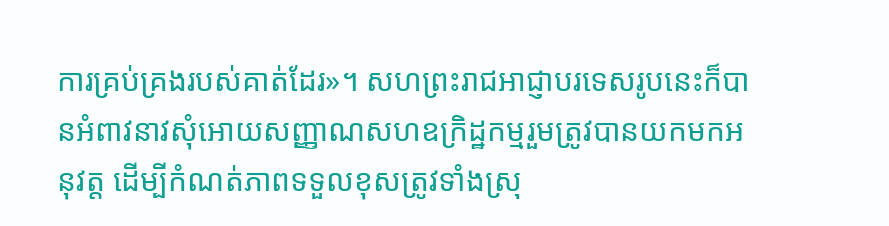ការគ្រប់គ្រងរបស់គាត់ដែរ»។ សហព្រះរាជអាជ្ញាបរទេសរូបនេះក៏បានអំពាវនាវសុំអោយសញ្ញាណសហឧក្រិដ្ឋកម្មរួមត្រូវបានយកមកអនុវត្ត ដើម្បីកំណត់ភាពទទួលខុសត្រូវទាំងស្រុ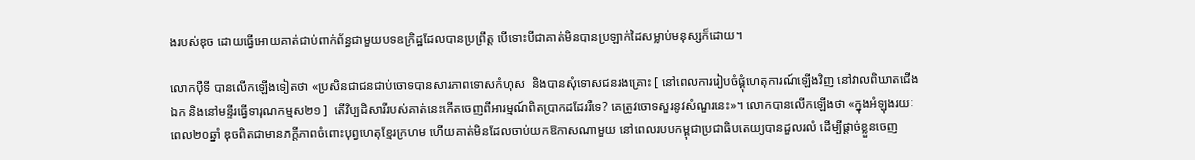ងរបស់ឌុច ដោយធ្វើអោយគាត់ជាប់ពាក់ព័ន្ធជាមួយបទឧក្រិដ្ឋដែលបានប្រព្រឹត្ត បើទោះបីជាគាត់មិនបានប្រឡាក់ដៃសម្លាប់មនុស្សក៏ដោយ។

លោកប៉ឺទី បានលើកឡើងទៀតថា «ប្រសិនជាជនជាប់ចោទបានសារភាពទោសកំហុស  និងបានសុំទោសជនរងគ្រោះ [ នៅពេលការរៀបចំផ្គុំហេតុការណ៍ឡើងវិញ នៅវាលពិឃាតជើងឯក និងនៅមន្ទីរធ្វើទារុណកម្មស២១ ]  តើវិប្បដិសារីរបស់គាត់នេះកើតចេញពីអារម្មណ៍ពិតប្រាកដដែររឺទេ? គេត្រូវចោទសួរនូវសំណួរនេះ»។ លោកបានលើកឡើងថា «ក្នុងអំឡុងរយៈពេល២០ឆ្នាំ ឌុចពិតជាមានភក្តីភាពចំពោះបុព្វហេតុខ្មែរក្រហម ហើយគាត់មិនដែលចាប់យកឱកាសណាមួយ នៅពេលរបបកម្ពុជាប្រជាធិបតេយ្យបានដួលរលំ ដើម្បីផ្តាច់ខ្លួនចេញ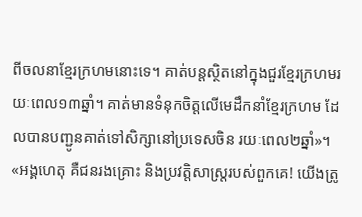ពីចលនាខ្មែរក្រហមនោះទេ។ គាត់បន្តស្ថិតនៅក្នុងជួរខ្មែរក្រហមរយៈពេល១៣ឆ្នាំ។ គាត់មានទំនុកចិត្តលើមេដឹកនាំខ្មែរក្រហម ដែលបានបញ្ជូនគាត់ទៅសិក្សានៅប្រទេសចិន រយៈពេល២ឆ្នាំ»។ «អង្គហេតុ គឺជនរងគ្រោះ និងប្រវត្តិសាស្រ្តរបស់ពួកគេ! យើងត្រូ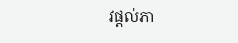វផ្តល់ភា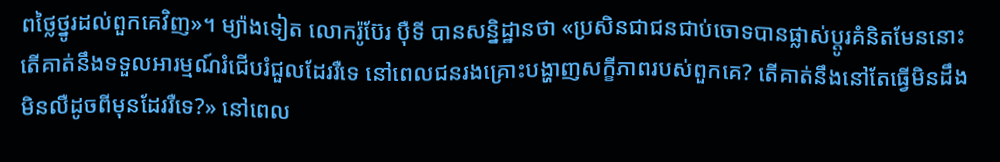ពថ្លៃថ្នូរដល់ពួកគេវិញ»។ ម្យ៉ាងទៀត លោករ៉ូប៊ែរ ប៉ឺទី បានសន្និដ្ឋានថា «ប្រសិនជាជនជាប់ចោទបានផ្លាស់ប្តូរគំនិតមែននោះ តើគាត់នឹងទទួលអារម្មណ៍រំជើបរំជួលដែររឺទេ នៅពេលជនរងគ្រោះបង្ហាញសក្ខីភាពរបស់ពួកគេ? តើគាត់នឹងនៅតែធ្វើមិនដឹងមិនលឺដូចពីមុនដែររឺទេ?» នៅពេល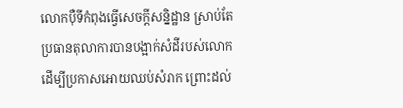លោកប៉ឺទីកំពុងធ្វើសេចក្តីសន្និដ្ឋាន ស្រាប់តែប្រធានតុលាការបានបង្អាក់សំដីរបស់លោក ដើម្បីប្រកាសអោយឈប់សំរាក ព្រោះដល់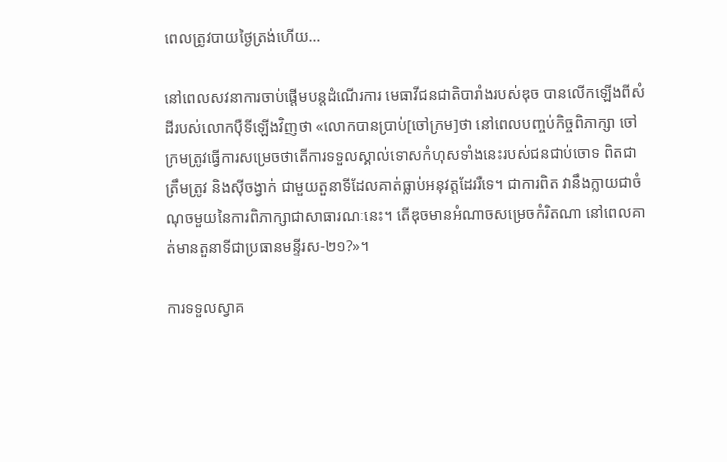ពេលត្រូវបាយថ្ងៃត្រង់ហើយ…

នៅពេលសវនាការចាប់ផ្តើមបន្តដំណើរការ មេធាវីជនជាតិបារាំងរបស់ឌុច បានលើកឡើងពីសំដីរបស់លោកប៉ឺទីឡើងវិញថា «លោកបានប្រាប់[ចៅក្រម]ថា នៅពេលបញ្ចប់កិច្ចពិភាក្សា ចៅក្រមត្រូវធ្វើការសម្រេចថាតើការទទួលស្គាល់ទោសកំហុសទាំងនេះរបស់ជនជាប់ចោទ ពិតជាត្រឹមត្រូវ និងស៊ីចង្វាក់ ជាមួយតួនាទីដែលគាត់ធ្លាប់អនុវត្តដែររឺទេ។ ជាការពិត វានឹងក្លាយជាចំណុចមួយនៃការពិភាក្សាជាសាធារណៈនេះ។ តើឌុចមានអំណាចសម្រេចកំរិតណា នៅពេលគាត់មានតួនាទីជាប្រធានមន្ទីរស-២១?»។

ការទទួលស្វាគ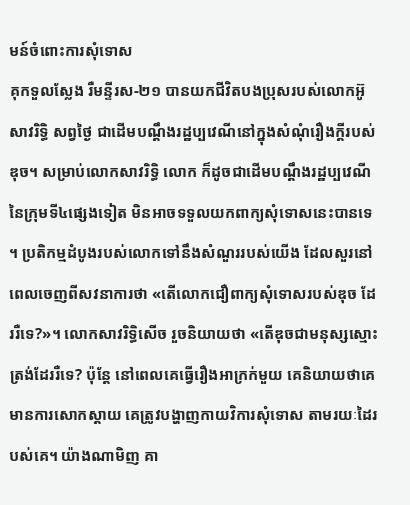មន៍ចំពោះការសុំទោស
គុកទួលស្លែង រឺមន្ទីរស-២១ បានយកជីវិតបងប្រុសរបស់លោកអ៊ូ សាវរិទ្ធិ សព្វថ្ងៃ ជាដើមបណ្តឹងរដ្ឋប្បវេណីនៅក្នុងសំណុំរឿងក្តីរបស់ឌុច។ សម្រាប់លោកសាវរិទ្ធិ លោក ក៏ដូចជាដើមបណ្តឹងរដ្ឋប្បវេណីនៃក្រុមទី៤ផ្សេងទៀត មិនអាចទទួលយកពាក្យសុំទោសនេះបានទេ។ ប្រតិកម្មដំបូងរបស់លោកទៅនឹងសំណួររបស់យើង ដែលសួរនៅពេលចេញពីសវនាការថា «តើលោកជឿពាក្យសុំទោសរបស់ឌុច ដែររឺទេ?»។ លោកសាវរិទ្ធិសើច រួចនិយាយថា «តើឌុចជាមនុស្សស្មោះត្រង់ដែររឺទេ? ប៉ុន្តែ នៅពេលគេធ្វើរឿងអាក្រក់មួយ គេនិយាយថាគេ មានការសោកស្តាយ គេត្រូវបង្ហាញកាយវិការសុំទោស តាមរយៈដៃរបស់គេ។ យ៉ាងណាមិញ គា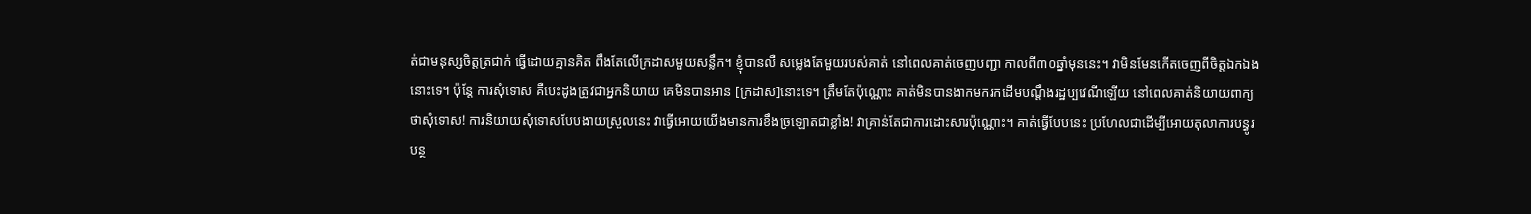ត់ជាមនុស្សចិត្តត្រជាក់ ធ្វើដោយគ្មានគិត ពឹងតែលើក្រដាសមួយសន្លឹក។ ខ្ញុំបានលឺ សម្លេងតែមួយរបស់គាត់ នៅពេលគាត់ចេញបញ្ជា កាលពី៣០ឆ្នាំមុននេះ។ វាមិនមែនកើតចេញពីចិត្តឯកឯងនោះទេ។ ប៉ុន្តែ ការសុំទោស គឺបេះដូងត្រូវជាអ្នកនិយាយ គេមិនបានអាន [ក្រដាស]នោះទេ។ ត្រឹមតែប៉ុណ្ណោះ គាត់មិនបានងាកមករកដើមបណ្តឹងរដ្ឋប្បវេណីឡើយ នៅពេលគាត់និយាយពាក្យថាសុំទោស! ការនិយាយសុំទោសបែបងាយស្រួលនេះ វាធ្វើអោយយើងមានការខឹងច្រឡោតជាខ្លាំង! វាគ្រាន់តែជាការដោះសារប៉ុណ្ណោះ។ គាត់ធ្វើបែបនេះ ប្រហែលជាដើម្បីអោយតុលាការបន្ធូរបន្ថ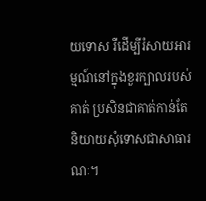យទោស រឺដើម្បីរំសាយអារម្មណ៍នៅក្នុងខួរក្បាលរបស់គាត់ ប្រសិនជាគាត់កាន់តែនិយាយសុំទោសជាសាធារណៈ។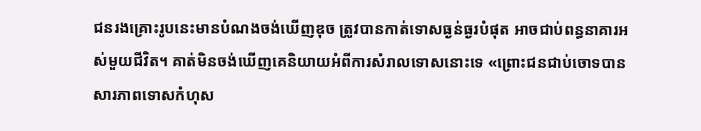ជនរងគ្រោះរូបនេះមានបំណងចង់ឃើញឌុច ត្រូវបានកាត់ទោសធ្ងន់ធ្ងរបំផុត អាចជាប់ពន្ធនាគារអស់មួយជីវិត។ គាត់មិនចង់ឃើញគេនិយាយអំពីការសំរាលទោសនោះទេ «ព្រោះជនជាប់ចោទបានសារភាពទោសកំហុស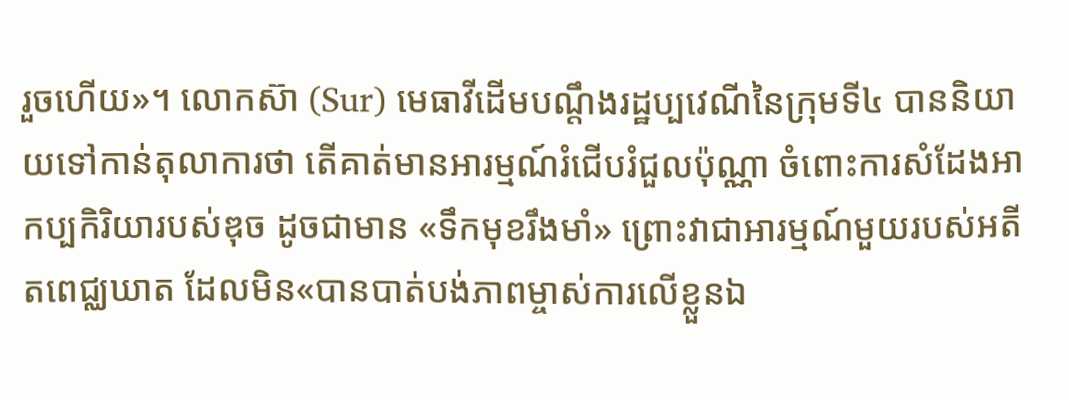រួចហើយ»។ លោកស៊ា (Sur) មេធាវីដើមបណ្តឹងរដ្ឋប្បវេណីនៃក្រុមទី៤ បាននិយាយទៅកាន់តុលាការថា តើគាត់មានអារម្មណ៍រំជើបរំជួលប៉ុណ្ណា ចំពោះការសំដែងអាកប្បកិរិយារបស់ឌុច ដូចជាមាន «ទឹកមុខរឹងមាំ» ព្រោះវាជាអារម្មណ៍មួយរបស់អតីតពេជ្ឈឃាត ដែលមិន«បានបាត់បង់ភាពម្ចាស់ការលើខ្លួនឯ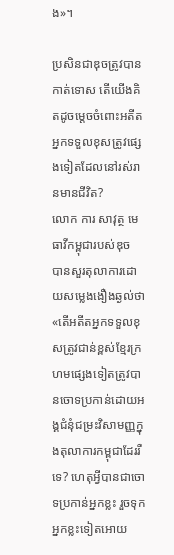ង»។

ប្រសិនជាឌុចត្រូវបានកាត់ទោស តើយើងគិតដូចម្តេចចំពោះអតីតអ្នកទទួលខុសត្រូវផ្សេងទៀតដែលនៅរស់រានមានជីវិត?
លោក ការ សាវុត្ថ មេធាវីកម្ពុជារបស់ឌុច  បានសួរតុលាការដោយសម្លេងងឿងឆ្ងល់ថា «តើអតីតអ្នកទទួលខុសត្រូវជាន់ខ្ពស់ខ្មែរក្រហមផ្សេងទៀតត្រូវបានចោទប្រកាន់ដោយអង្គជំនុំជម្រះវិសាមញ្ញក្នុងតុលាការកម្ពុជាដែររឺទេ? ហេតុអ្វីបានជាចោទប្រកាន់អ្នកខ្លះ រួចទុកអ្នកខ្លះទៀតអោយ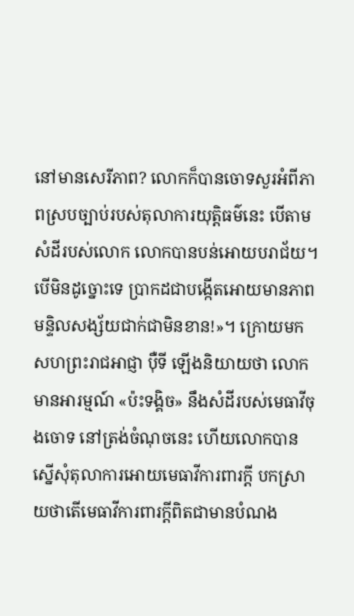នៅមានសេរីភាព? លោកក៏បានចោទសួរអំពីភាពស្របច្បាប់របស់តុលាការយុត្តិធម៌នេះ បើតាមសំដីរបស់លោក លោកបានបន់អោយបរាជ័យ។ បើមិនដូច្នោះទេ ប្រាកដជាបង្កើតអោយមានភាពមន្ទិលសង្ស័យជាក់ជាមិនខាន!»។ ក្រោយមក សហព្រះរាជអាជ្ញា ប៉ឺទី ឡើងនិយាយថា លោក មានអារម្មណ៍ «ប៉ះទង្គិច» នឹងសំដីរបស់មេធាវីចុងចោទ នៅត្រង់ចំណុចនេះ ហើយលោកបានស្នើសុំតុលាការអោយមេធាវីការពារក្តី បកស្រាយថាតើមេធាវីការពារក្តីពិតជាមានបំណង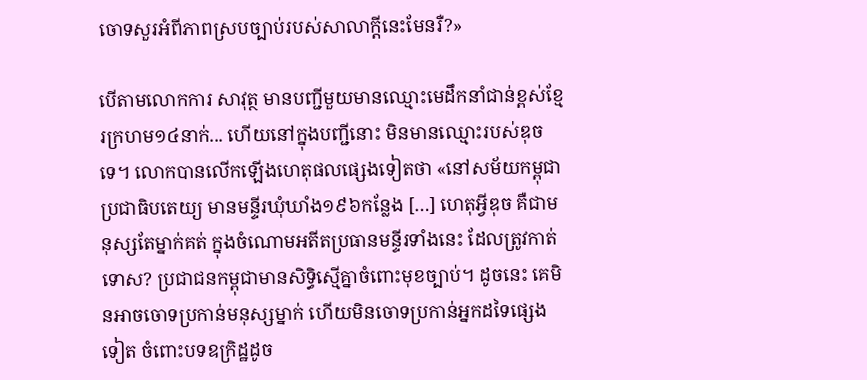ចោទសួរអំពីភាពស្របច្បាប់របស់សាលាក្តីនេះមែនរឺ?»

បើតាមលោកការ សាវុត្ថ មានបញ្ជីមួយមានឈ្មោះមេដឹកនាំជាន់ខ្ពស់ខ្មែរក្រហម១៤នាក់... ហើយនៅក្នុងបញ្ជីនោះ មិនមានឈ្មោះរបស់ឌុច ទេ។ លោកបានលើកឡើងហេតុផលផ្សេងទៀតថា «នៅសម័យកម្ពុជាប្រជាធិបតេយ្យ មានមន្ទីរឃុំឃាំង១៩៦កន្លែង […] ហេតុអ្វីឌុច គឺជាមនុស្សតែម្នាក់គត់ ក្នុងចំណោមអតីតប្រធានមន្ទីរទាំងនេះ ដែលត្រូវកាត់ទោស? ប្រជាជនកម្ពុជាមានសិទ្ធិស្មើគ្នាចំពោះមុខច្បាប់។ ដូចនេះ គេមិនអាចចោទប្រកាន់មនុស្សម្នាក់ ហើយមិនចោទប្រកាន់អ្នកដទៃផ្សេងទៀត ចំពោះបទឧក្រិដ្ឋដូច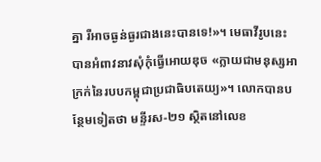គ្នា រឺអាចធ្ងន់ធ្ងរជាងនេះបានទេ!»។ មេធាវីរូបនេះ បានអំពាវនាវសុំកុំធ្វើអោយឌុច «ក្លាយជាមនុស្សអាក្រក់នៃរបបកម្ពុជាប្រជាធិបតេយ្យ»។ លោកបានបន្ថែមទៀតថា មន្ទីរស-២១ ស្ថិតនៅលេខ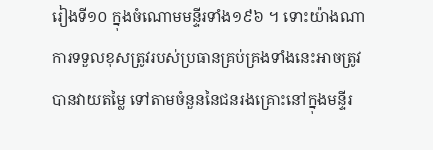រៀងទី១០ ក្នុងចំណោមមន្ទីរទាំង១៩៦ ។ ទោះយ៉ាងណា ការទទួលខុសត្រូវរបស់ប្រធានគ្រប់គ្រងទាំងនេះអាចត្រូវបានវាយតម្លៃ ទៅតាមចំនួននៃជនរងគ្រោះនៅក្នុងមន្ទីរ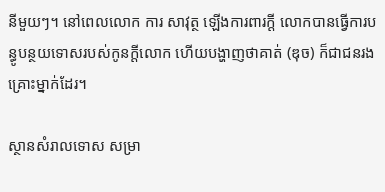នីមួយៗ។ នៅពេលលោក ការ សាវុត្ថ ឡើងការពារក្តី លោកបានធ្វើការបន្ធូបន្ថយទោសរបស់កូនក្តីលោក ហើយបង្ហាញថាគាត់ (ឌុច) ក៏ជាជនរងគ្រោះម្នាក់ដែរ។

ស្ថានសំរាលទោស សម្រា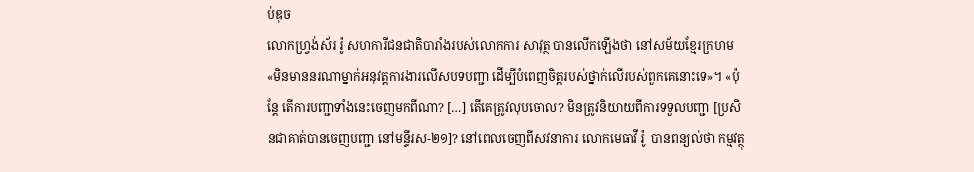ប់ឌុច
លោកហ្រ្វង់ស័រ រ៉ូ សហការីជនជាតិបារាំងរបស់លោកការ សាវុត្ថ បានលើកឡើងថា នៅសម័យខ្មែរក្រហម «មិនមាននរណាម្នាក់អនុវត្តការងារលើសបទបញ្ជា ដើម្បីបំពេញចិត្តរបស់ថ្នាក់លើរបស់ពួកគេនោះទេ»។ «ប៉ុន្តែ តើការបញ្ជាទាំងនេះចេញមកពីណា? […] តើគេត្រូវលុបចោល? មិនត្រូវនិយាយពីការទទួលបញ្ជា [ប្រសិនជាគាត់បានចេញបញ្ជា នៅមន្ទីរស-២១]? នៅពេលចេញពីសវនាការ លោកមេធាវី រ៉ូ  បានពន្យល់ថា កម្មវត្ថុ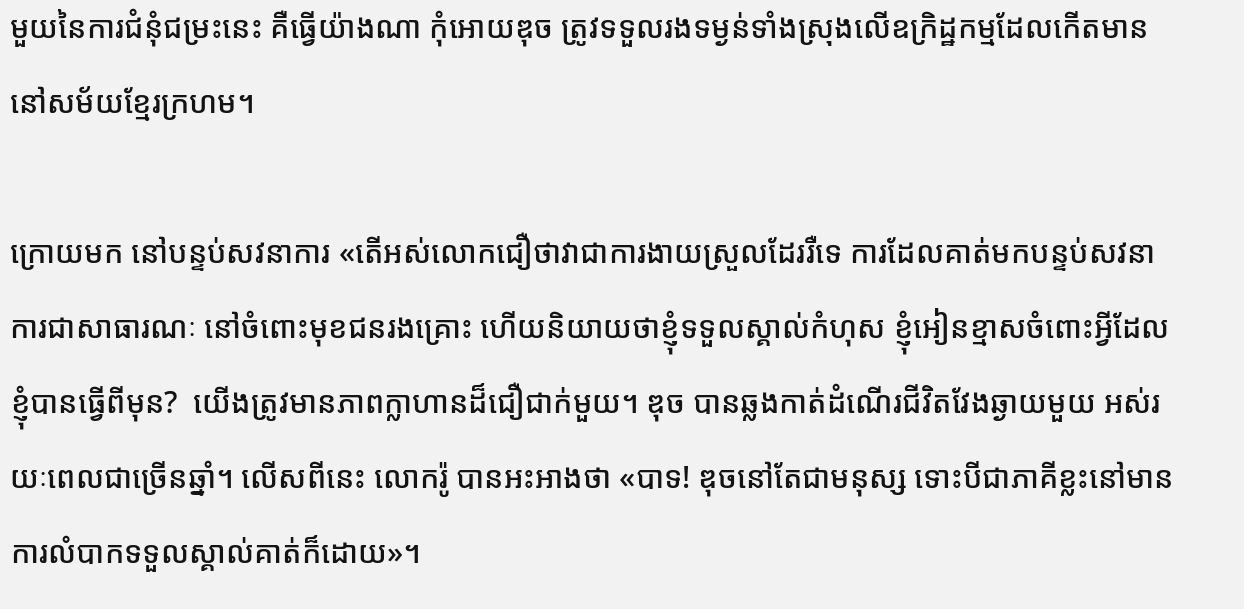មួយនៃការជំនុំជម្រះនេះ គឺធ្វើយ៉ាងណា កុំអោយឌុច ត្រូវទទួលរងទម្ងន់ទាំងស្រុងលើឧក្រិដ្ឋកម្មដែលកើតមាននៅសម័យខ្មែរក្រហម។

ក្រោយមក នៅបន្ទប់សវនាការ «តើអស់លោកជឿថាវាជាការងាយស្រួលដែររឺទេ ការដែលគាត់មកបន្ទប់សវនាការជាសាធារណៈ នៅចំពោះមុខជនរងគ្រោះ ហើយនិយាយថាខ្ញុំទទួលស្គាល់កំហុស ខ្ញុំអៀនខ្មាសចំពោះអ្វីដែលខ្ញុំបានធ្វើពីមុន?  យើងត្រូវមានភាពក្លាហានដ៏ជឿជាក់មួយ។ ឌុច បានឆ្លងកាត់ដំណើរជីវិតវែងឆ្ងាយមួយ អស់រយៈពេលជាច្រើនឆ្នាំ។ លើសពីនេះ លោករ៉ូ បានអះអាងថា «បាទ! ឌុចនៅតែជាមនុស្ស ទោះបីជាភាគីខ្លះនៅមានការលំបាកទទួលស្គាល់គាត់ក៏ដោយ»។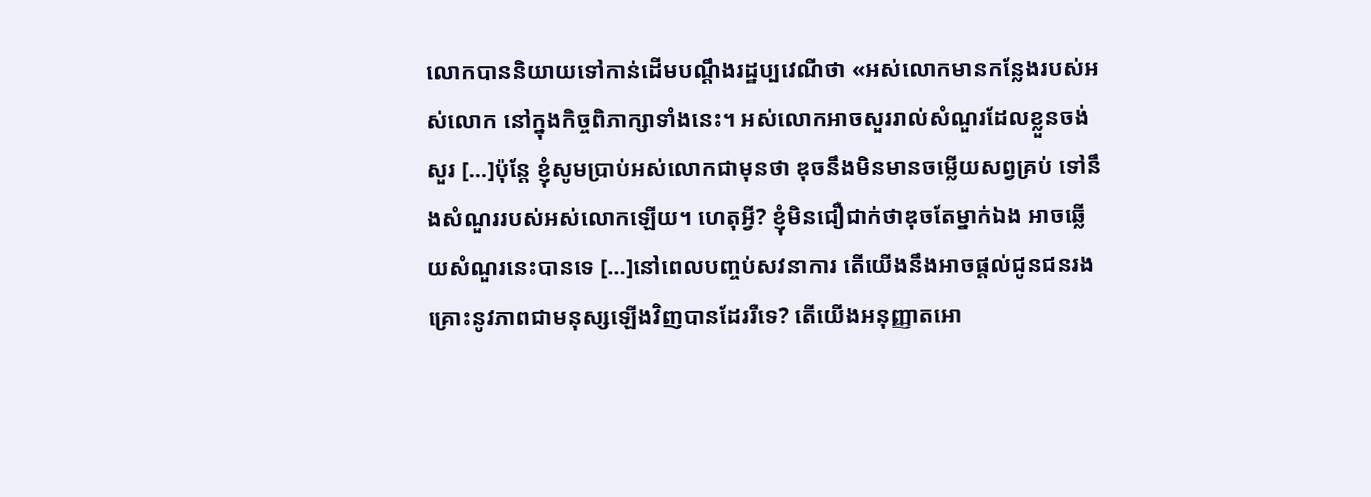លោកបាននិយាយទៅកាន់ដើមបណ្តឹងរដ្ឋប្បវេណីថា «អស់លោកមានកន្លែងរបស់អស់លោក នៅក្នុងកិច្ចពិភាក្សាទាំងនេះ។ អស់លោកអាចសួររាល់សំណួរដែលខ្លួនចង់សួរ […]ប៉ុន្តែ ខ្ញុំសូមប្រាប់អស់លោកជាមុនថា ឌុចនឹងមិនមានចម្លើយសព្វគ្រប់ ទៅនឹងសំណួររបស់អស់លោកឡើយ។ ហេតុអ្វី? ខ្ញុំមិនជឿជាក់ថាឌុចតែម្នាក់ឯង អាចឆ្លើយសំណួរនេះបានទេ […]នៅពេលបញ្ចប់សវនាការ តើយើងនឹងអាចផ្តល់ជូនជនរងគ្រោះនូវភាពជាមនុស្សឡើងវិញបានដែររឺទេ? តើយើងអនុញ្ញាតអោ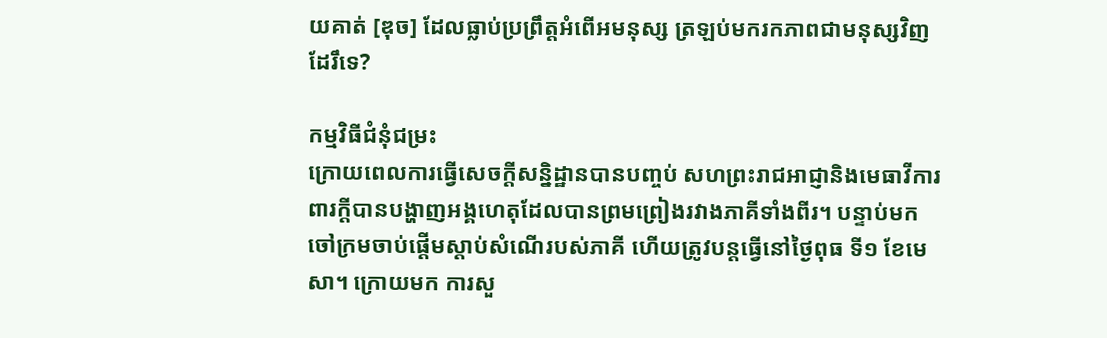យគាត់ [ឌុច] ដែលធ្លាប់ប្រព្រឹត្តអំពើអមនុស្ស ត្រឡប់មករកភាពជាមនុស្សវិញដែរឹទេ?

កម្មវិធីជំនុំជម្រះ
ក្រោយពេលការធ្វើសេចក្តីសន្និដ្ឋានបានបញ្ចប់ សហព្រះរាជអាជ្ញានិងមេធាវីការពារក្តីបានបង្ហាញអង្គហេតុដែលបានព្រមព្រៀងរវាងភាគីទាំងពីរ។ បន្ទាប់មក ចៅក្រមចាប់ផ្តើមស្តាប់សំណើរបស់ភាគី ហើយត្រូវបន្តធ្វើនៅថ្ងៃពុធ ទី១ ខែមេសា។ ក្រោយមក ការសួ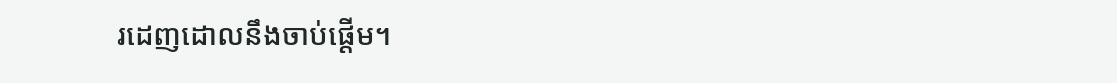រដេញដោលនឹងចាប់ផ្តើម។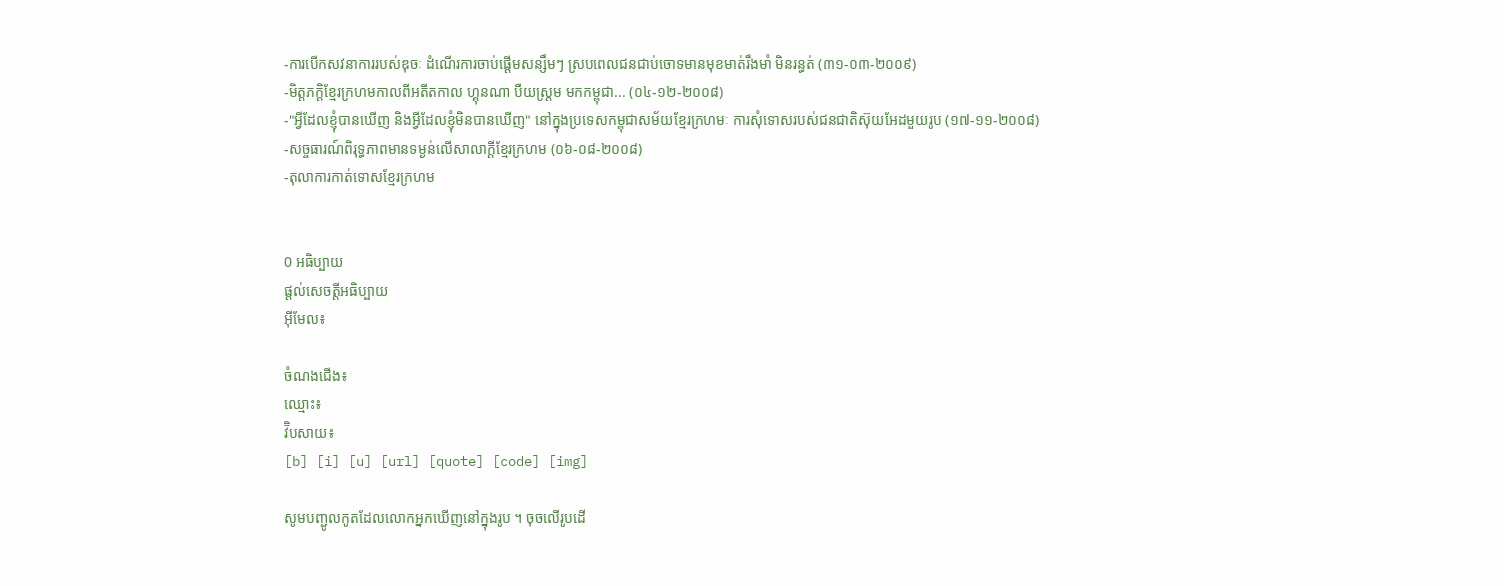-ការបើកសវនាការរបស់ឌុចៈ ដំណើរការចាប់ផ្តើមសន្សឹមៗ ស្របពេលជនជាប់ចោទមានមុខមាត់រឹងមាំ មិនរន្ធត់ (៣១-០៣-២០០៩)
-មិត្តភក្តិខ្មែរក្រហមកាលពីអតីតកាល ហ្គុនណា បឺយស្រ្តម មកកម្ពុជា... (០៤-១២-២០០៨)
-"អ្វីដែលខ្ញុំបានឃើញ និងអ្វីដែលខ្ញុំមិនបានឃើញ" នៅក្នុងប្រទេសកម្ពុជាសម័យខ្មែរក្រហមៈ ការសុំទោសរបស់ជនជាតិស៊ុយអែដមួយរូប (១៧-១១-២០០៨)
-សច្ចធារណ៍ពិរុទ្ធភាពមានទម្ងន់លើសាលាក្តីខ្មែរក្រហម (០៦-០៨-២០០៨)
-តុលាការកាត់ទោសខ្មែរក្រហម


0 អធិប្បាយ
ផ្តល់សេចត្តីអធិប្បាយ
អ៊ីមែល៖

ចំណងជើង៖
ឈ្មោះ៖
វ៊ិបសាយ៖
[b] [i] [u] [url] [quote] [code] [img]

សូមបញ្ជូលកូតដែលលោកអ្នកឃើញនៅក្នុងរូប ។ ចុចលើរូបដើ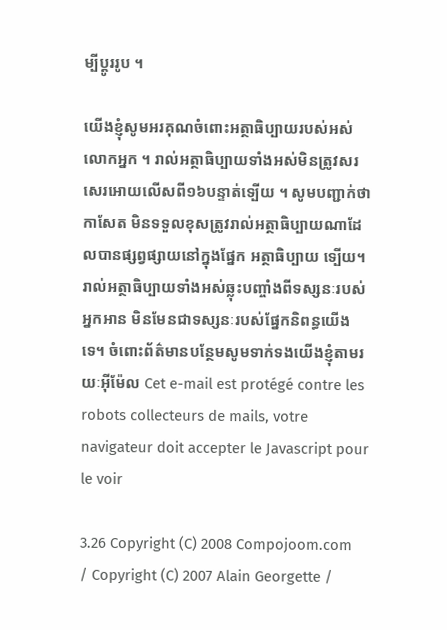ម្បីប្តូររូប ។

យើងខ្ញុំសូមអរគុណចំពោះអត្ថាធិប្បាយរបស់អស់លោកអ្នក ។ រាល់អត្ថាធិប្បាយទាំងអស់មិនត្រូវសរសេរអោយលើសពី១៦បន្ទាត់ទ្បើយ ។ សូមបញ្ជាក់ថា កាសែត មិនទទួលខុសត្រូវរាល់អត្ថាធិប្បាយណាដែលបានផ្សព្វផ្សាយនៅក្នុងផ្នែក អត្ថាធិប្បាយ ទ្បើយ។ រាល់អត្ថាធិប្បាយទាំងអស់ឆ្លុះបញ្ចាំងពីទស្សនៈរបស់អ្នកអាន មិនមែនជាទស្សនៈរបស់ផ្នែកនិពន្ធយើងទេ។ ចំពោះព័ត៌មានបន្ថែមសូមទាក់ទងយើងខ្ញុំតាមរយៈអ៊ីម៉ែល Cet e-mail est protégé contre les robots collecteurs de mails, votre navigateur doit accepter le Javascript pour le voir

3.26 Copyright (C) 2008 Compojoom.com / Copyright (C) 2007 Alain Georgette /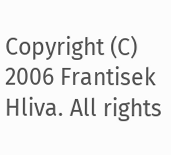Copyright (C) 2006 Frantisek Hliva. All rights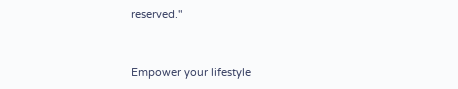reserved."


Empower your lifestyle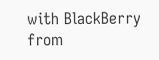with BlackBerry from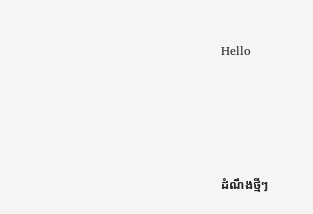Hello




ដំណឹងថ្មីៗ